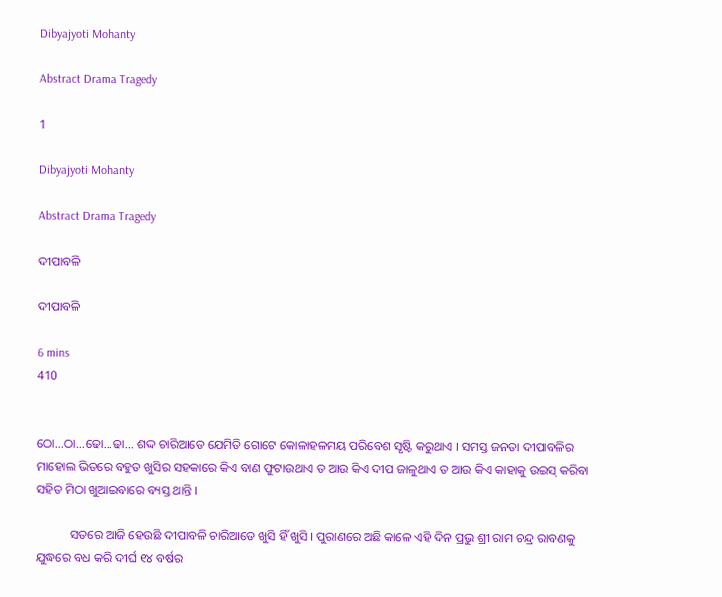Dibyajyoti Mohanty

Abstract Drama Tragedy

1

Dibyajyoti Mohanty

Abstract Drama Tragedy

ଦୀପାବଳି

ଦୀପାବଳି

6 mins
410


ଠୋ...ଠା...ଢୋ...ଢା... ଶଦ୍ଦ ଚାରିଆଡେ ଯେମିତି ଗୋଟେ କୋଳାହଳମୟ ପରିବେଶ ସୃଷ୍ଟି କରୁଥାଏ । ସମସ୍ତ ଜନତା ଦୀପାବଳିର ମାହୋଲ ଭିତରେ ବହୁତ ଖୁସିର ସହକାରେ କିଏ ବାଣ ଫୁଟାଉଥାଏ ତ ଆଉ କିଏ ଦୀପ ଜାଳୁଥାଏ ତ ଆଉ କିଏ କାହାକୁ ଉଇସ୍ କରିବା ସହିତ ମିଠା ଖୁଆଇବାରେ ବ୍ୟସ୍ତ ଥାନ୍ତି ।

           ସତରେ ଆଜି ହେଉଛି ଦୀପାବଳି ଚାରିଆଡେ ଖୁସି ହିଁ ଖୁସି । ପୁରାଣରେ ଅଛି କାଳେ ଏହି ଦିନ ପ୍ରଭୁ ଶ୍ରୀ ରାମ ଚନ୍ଦ୍ର ରାବଣକୁ ଯୁଦ୍ଧରେ ବଧ କରି ଦୀର୍ଘ ୧୪ ବର୍ଷର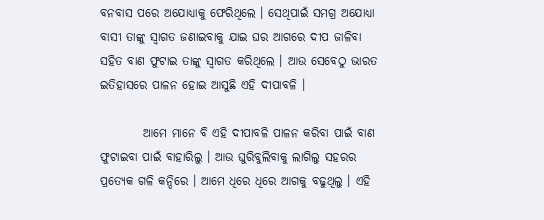ବନବାସ ପରେ ଅଯୋଧ୍ୟାକୁ ଫେରିଥିଲେ । ସେଥିପାଇଁ ସମଗ୍ର ଅଯୋଧ୍ୟା ବାସୀ ତାଙ୍କୁ ସ୍ୱାଗତ ଜଣାଇବାକୁ ଯାଇ ଘର ଆଗରେ ଦୀପ ଜାଳିବା ସହିତ ବାଣ ଫୁଟାଇ ତାଙ୍କୁ ସ୍ୱାଗତ କରିଥିଲେ । ଆଉ ସେବେଠୁ ଭାରତ ଇତିହାସରେ ପାଳନ ହୋଇ ଆସୁଛି ଏହି ଦୀପାବଳି ।

         ଆମେ ମାନେ ବି ଏହି ଦୀପାବଳି ପାଳନ କରିବା ପାଇଁ ବାଣ ଫୁଟାଇବା ପାଇଁ ବାହାରିଲୁ । ଆଉ ଘୁରିବୁଲିବାକୁ ଲାଗିଲୁ ସହରର ପ୍ରତ୍ୟେକ ଗଳି କନ୍ଦିରେ । ଆମେ ଧିରେ ଧିରେ ଆଗକୁ ବଢୁଥିଲୁ । ଏହି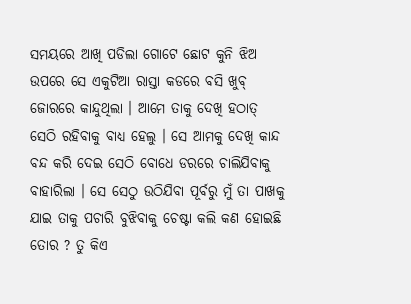ସମୟରେ ଆଖି ପଡିଲା ଗୋଟେ ଛୋଟ କୁନି ଝିଅ ଉପରେ ସେ ଏକୁଟିଆ ରାସ୍ତା କଡରେ ବସି ଖୁବ୍ ଜୋରରେ କାନ୍ଦୁଥିଲା । ଆମେ ତାକୁ ଦେଖି ହଠାତ୍ ସେଠି ରହିବାକୁ ବାଧ୍ୟ ହେଲୁ । ସେ ଆମକୁ ଦେଖି କାନ୍ଦ ବନ୍ଦ କରି ଦେଇ ସେଠି ବୋଧେ ଡରରେ ଚାଲିଯିବାକୁ ବାହାରିଲା । ସେ ସେଠୁ ଉଠିଯିବା ପୂର୍ବରୁ ମୁଁ ତା ପାଖକୁ ଯାଇ ତାକୁ ପଚାରି ବୁଝିବାକୁ ଚେଷ୍ଟା କଲି କଣ ହୋଇଛି ତୋର ? ତୁ କିଏ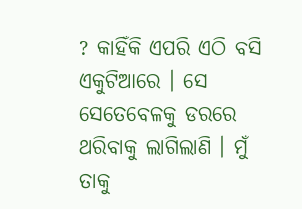? କାହିଁକି ଏପରି ଏଠି ବସି ଏକୁଟିଆରେ । ସେ ସେତେବେଳକୁ ଡରରେ ଥରିବାକୁ ଲାଗିଲାଣି । ମୁଁ ତାକୁ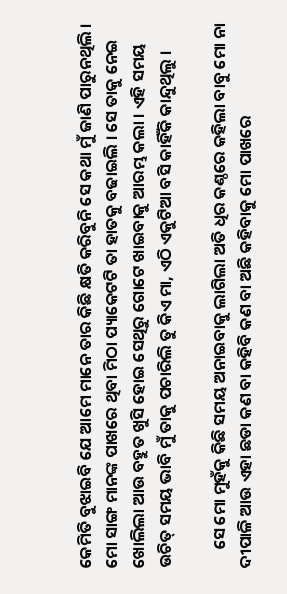କେମିତି ବୁଝାଇବି ଯେ ଆମେ ମାନେ ତାର କିଛି କ୍ଷତି କରିବୁନି ସେ କଥା ମୁଁ ଜାଣି ପାରୁନଥିଲି । ମୋ ସାଙ୍ଗ ମାନଙ୍କ ପାଖରେ ଥିବା ମିଠା ପ୍ୟାକେଟଟି ତା ହାତକୁ ବଢାଇଲି । ସେ ତାକୁ ନେଇ ଖୋଲିଲା ଆଉ ବହୁତ ଖୁସି ହୋଇ ସେଥିରୁ ଗୋଟେ ଖାଇବାକୁ ଆରମ୍ଭ କଲା । ଏହି ସମୟ ଉଚିତ୍ ସମୟ ଭାବି ମୁଁ ତାକୁ ପଚାରିଲି ତୁ କିଏ ମା, ଏଠି ଏକୁଟିଆ ବସି କାହିଁକି କାନ୍ଦୁଥିଲୁ ।

     ସେ ମୋ ମୁହଁକୁ କିଛି ସମୟ ଅନାଇବାକୁ ଲାଗିଲା ଅତି ଧିର କଣ୍ଠରେ କହିଲା ବାବୁ ମୋ ନା ଦୀପାଳି ଆଉ ଏହା ଛଡା କଣ ବା କହିବି କଣ ବା ଅଛି କହିବାକୁ ମୋ ପାଖରେ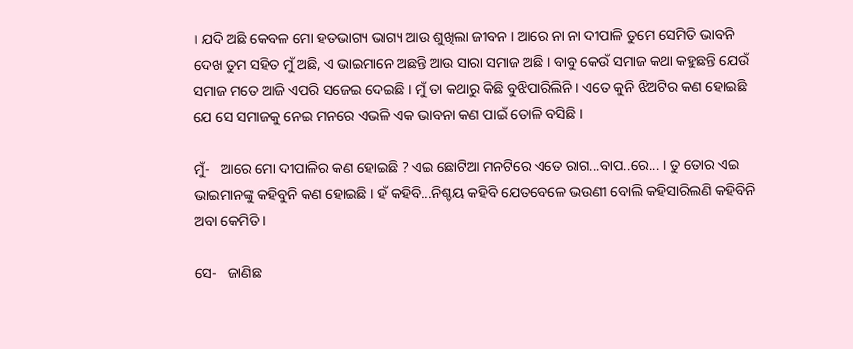। ଯଦି ଅଛି କେବଳ ମୋ ହତଭାଗ୍ୟ ଭାଗ୍ୟ ଆଉ ଶୁଖିଲା ଜୀବନ । ଆରେ ନା ନା ଦୀପାଳି ତୁମେ ସେମିତି ଭାବନି ଦେଖ ତୁମ ସହିତ ମୁଁ ଅଛି, ଏ ଭାଇମାନେ ଅଛନ୍ତି ଆଉ ସାରା ସମାଜ ଅଛି । ବାବୁ କେଉଁ ସମାଜ କଥା କହୁଛନ୍ତି ଯେଉଁ ସମାଜ ମତେ ଆଜି ଏପରି ସଜେଇ ଦେଇଛି । ମୁଁ ତା କଥାରୁ କିଛି ବୁଝିପାରିଲିନି । ଏତେ କୁନି ଝିଅଟିର କଣ ହୋଇଛି ଯେ ସେ ସମାଜକୁ ନେଇ ମନରେ ଏଭଳି ଏକ ଭାବନା କଣ ପାଇଁ ତୋଳି ବସିଛି ।

ମୁଁ-   ଆରେ ମୋ ଦୀପାଳିର କଣ ହୋଇଛି ? ଏଇ ଛୋଟିଆ ମନଟିରେ ଏତେ ରାଗ...ବାପ..ରେ... । ତୁ ତୋର ଏଇ ଭାଇମାନଙ୍କୁ କହିବୁନି କଣ ହୋଇଛି । ହଁ କହିବି...ନିଶ୍ଚୟ କହିବି ଯେତବେଳେ ଭଉଣୀ ବୋଲି କହିସାରିଲଣି କହିବିନି ଅବା କେମିତି ।

ସେ-   ଜାଣିଛ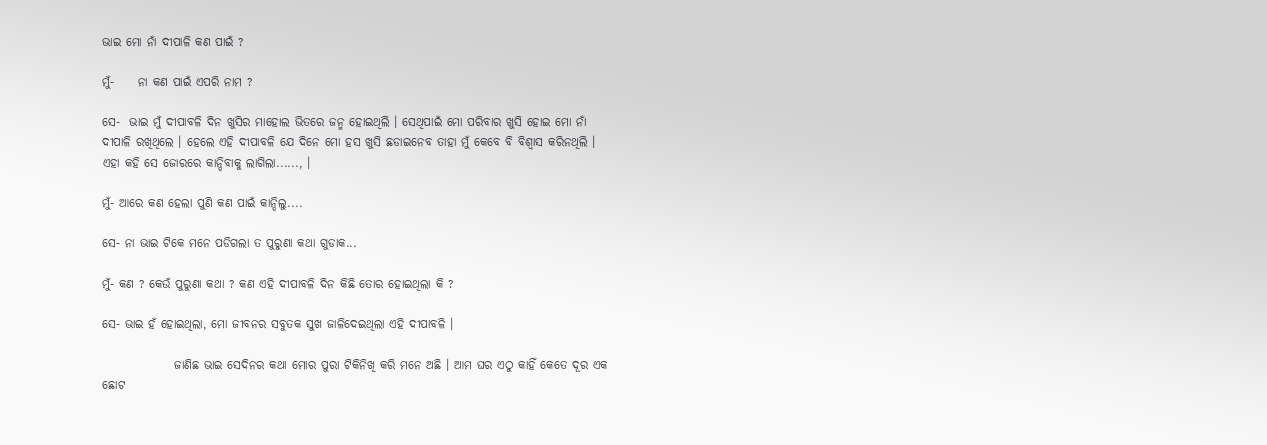ଭାଇ ମୋ ନାଁ ଦୀପାଳି କଣ ପାଇଁ ?

ମୁଁ-     ନା କଣ ପାଇଁ ଏପରି ନାମ ?

ସେ-  ଭାଇ ମୁଁ ଦୀପାବଳି ଦିନ ଖୁସିର ମାହୋଲ ଭିତରେ ଜନ୍ମ ହୋଇଥିଲି । ସେଥିପାଇଁ ମୋ ପରିବାର ଖୁସି ହୋଇ ମୋ ନାଁ ଦୀପାଳି ରଖିଥିଲେ । ହେଲେ ଏହି ଦୀପାବଳି ଯେ ଦିନେ ମୋ ହସ ଖୁସି ଛଡାଇନେବ ତାହା ମୁଁ କେବେ ବି ବିଶ୍ୱାସ କରିନଥିଲି । ଏହା କହି ସେ ଜୋରରେ କାନ୍ଦିବାକୁ ଲାଗିଲା......, ।

ମୁଁ- ଆରେ କଣ ହେଲା ପୁଣି କଣ ପାଇଁ କାନ୍ଦିଲୁ....

ସେ- ନା ଭାଇ ଟିକେ ମନେ ପଡିଗଲା ତ ପୁରୁଣା କଥା ଗୁଡାକ...

ମୁଁ- କଣ ? କେଉଁ ପୁରୁଣା କଥା ? କଣ ଏହି ଦୀପାବଳି ଦିନ କିଛି ତୋର ହୋଇଥିଲା କି ?

ସେ- ଭାଇ ହଁ ହୋଇଥିଲା, ମୋ ଜୀବନର ସବୁତକ ସୁଖ ଜାଳିଦେଇଥିଲା ଏହି ଦୀପାବଳି ।

               ଜାଣିଛ ଭାଇ ସେଦିନର କଥା ମୋର ପୁରା ଟିକିନିଖି କରି ମନେ ଅଛି । ଆମ ଘର ଏଠୁ କାହିଁ କେତେ ଦୂର ଏକ ଛୋଟ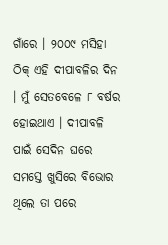ଗାଁରେ । ୨୦୦୯ ମସିହା ଠିକ୍ ଏହି ଦୀପାବଳିର ଦିନ । ମୁଁ ସେତବେଳେ ୮ ବର୍ଷର ହୋଇଥାଏ । ଦୀପାବଳି ପାଇଁ ସେଦିନ ଘରେ ସମସ୍ତେ ଖୁସିରେ ବିଭୋର ଥିଲେ ତା ପରେ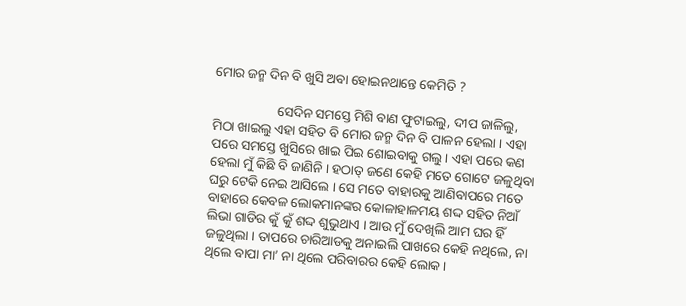ମୋର ଜନ୍ମ ଦିନ ବି ଖୁସି ଅବା ହୋଇନଥାନ୍ତେ କେମିତି ?

                   ସେଦିନ ସମସ୍ତେ ମିଶି ବାଣ ଫୁଟାଇଲୁ, ଦୀପ ଜାଳିଲୁ, ମିଠା ଖାଇଲୁ ଏହା ସହିତ ବି ମୋର ଜନ୍ମ ଦିନ ବି ପାଳନ ହେଲା । ଏହା ପରେ ସମସ୍ତେ ଖୁସିରେ ଖାଇ ପିଇ ଶୋଇବାକୁ ଗଲୁ । ଏହା ପରେ କଣ ହେଲା ମୁଁ କିଛି ବି ଜାଣିନି । ହଠାତ୍ ଜଣେ କେହି ମତେ ଗୋଟେ ଜଳୁଥିବା ଘରୁ ଟେକି ନେଇ ଆସିଲେ । ସେ ମତେ ବାହାରକୁ ଆଣିବାପରେ ମତେ ବାହାରେ କେବଳ ଲୋକମାନଙ୍କର କୋଳାହାଳମୟ ଶଦ୍ଦ ସହିତ ନିଆଁ ଲିଭା ଗାଡିର କୁଁ କୁଁ ଶଦ୍ଦ ଶୁଭୁଥାଏ । ଆଉ ମୁଁ ଦେଖିଲି ଆମ ଘର ହିଁ ଜଳୁଥିଲା । ତାପରେ ଚାରିଆଡକୁ ଅନାଇଲି ପାଖରେ କେହି ନଥିଲେ, ନା ଥିଲେ ବାପା ମା’ ନା ଥିଲେ ପରିବାରର କେହି ଲୋକ ।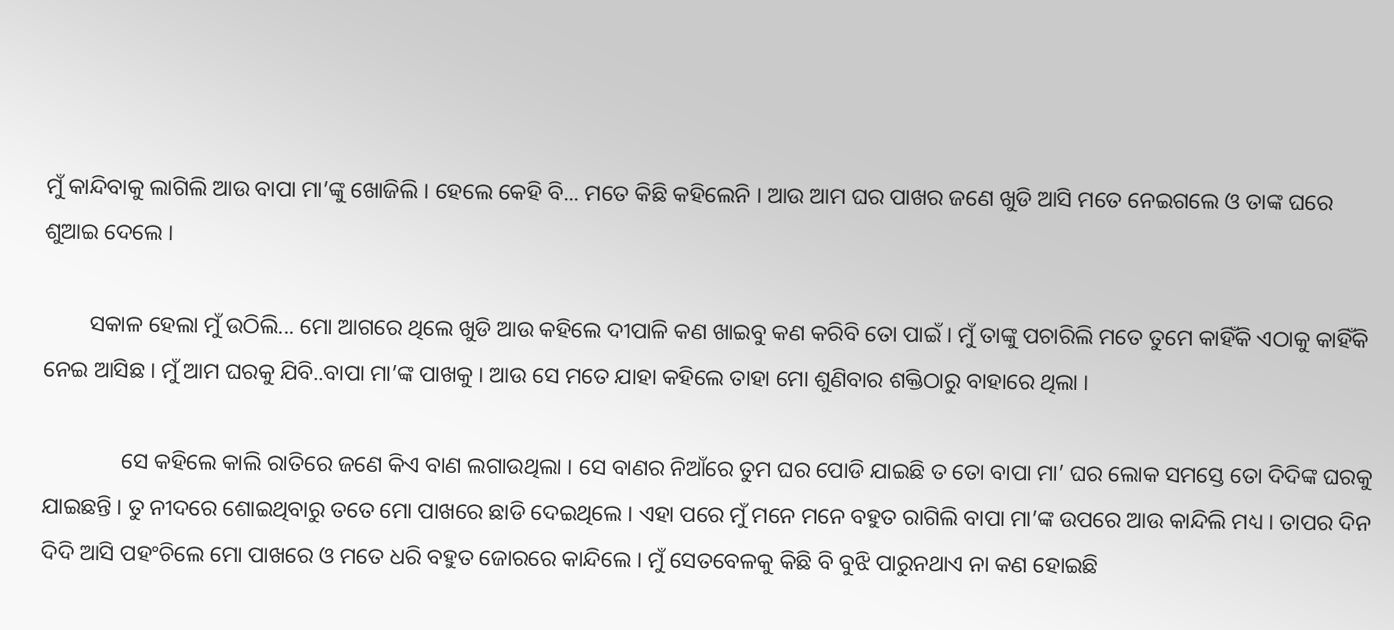ମୁଁ କାନ୍ଦିବାକୁ ଲାଗିଲି ଆଉ ବାପା ମା’ଙ୍କୁ ଖୋଜିଲି । ହେଲେ କେହି ବି... ମତେ କିଛି କହିଲେନି । ଆଉ ଆମ ଘର ପାଖର ଜଣେ ଖୁଡି ଆସି ମତେ ନେଇଗଲେ ଓ ତାଙ୍କ ଘରେ ଶୁଆଇ ଦେଲେ ।

        ସକାଳ ହେଲା ମୁଁ ଉଠିଲି... ମୋ ଆଗରେ ଥିଲେ ଖୁଡି ଆଉ କହିଲେ ଦୀପାଳି କଣ ଖାଇବୁ କଣ କରିବି ତୋ ପାଇଁ । ମୁଁ ତାଙ୍କୁ ପଚାରିଲି ମତେ ତୁମେ କାହିଁକି ଏଠାକୁ କାହିଁକି ନେଇ ଆସିଛ । ମୁଁ ଆମ ଘରକୁ ଯିବି..ବାପା ମା’ଙ୍କ ପାଖକୁ । ଆଉ ସେ ମତେ ଯାହା କହିଲେ ତାହା ମୋ ଶୁଣିବାର ଶକ୍ତିଠାରୁ ବାହାରେ ଥିଲା ।

              ସେ କହିଲେ କାଲି ରାତିରେ ଜଣେ କିଏ ବାଣ ଲଗାଉଥିଲା । ସେ ବାଣର ନିଆଁରେ ତୁମ ଘର ପୋଡି ଯାଇଛି ତ ତୋ ବାପା ମା’ ଘର ଲୋକ ସମସ୍ତେ ତୋ ଦିଦିଙ୍କ ଘରକୁ ଯାଇଛନ୍ତି । ତୁ ନୀଦରେ ଶୋଇଥିବାରୁ ତତେ ମୋ ପାଖରେ ଛାଡି ଦେଇଥିଲେ । ଏହା ପରେ ମୁଁ ମନେ ମନେ ବହୁତ ରାଗିଲି ବାପା ମା’ଙ୍କ ଉପରେ ଆଉ କାନ୍ଦିଲି ମଧ୍ୟ । ତାପର ଦିନ ଦିଦି ଆସି ପହଂଚିଲେ ମୋ ପାଖରେ ଓ ମତେ ଧରି ବହୁତ ଜୋରରେ କାନ୍ଦିଲେ । ମୁଁ ସେତବେଳକୁ କିଛି ବି ବୁଝି ପାରୁନଥାଏ ନା କଣ ହୋଇଛି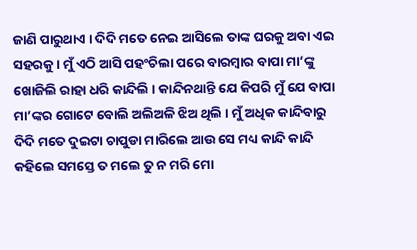ଜାଣି ପାରୁଥାଏ । ଦିଦି ମତେ ନେଇ ଆସିଲେ ତାଙ୍କ ଘରକୁ ଅବା ଏଇ ସହରକୁ । ମୁଁ ଏଠି ଆସି ପହଂଚିଲା ପରେ ବାରମ୍ବାର ବାପା ମା’ଙ୍କୁ ଖୋଜିଲି ରାହା ଧରି କାନ୍ଦିଲି । କାନ୍ଦିନଥାନ୍ତି ଯେ କିପରି ମୁଁ ଯେ ବାପା ମା’ଙ୍କର ଗୋଟେ ବୋଲି ଅଲିଅଳି ଝିଅ ଥିଲି । ମୁଁ ଅଧିକ କାନ୍ଦିବାରୁ ଦିଦି ମତେ ଦୁଇଟା ଚାପୁଡା ମାରିଲେ ଆଉ ସେ ମଧ୍ୟ କାନ୍ଦି କାନ୍ଦି କହିଲେ ସମସ୍ତେ ତ ମଲେ ତୁ ନ ମରି ମୋ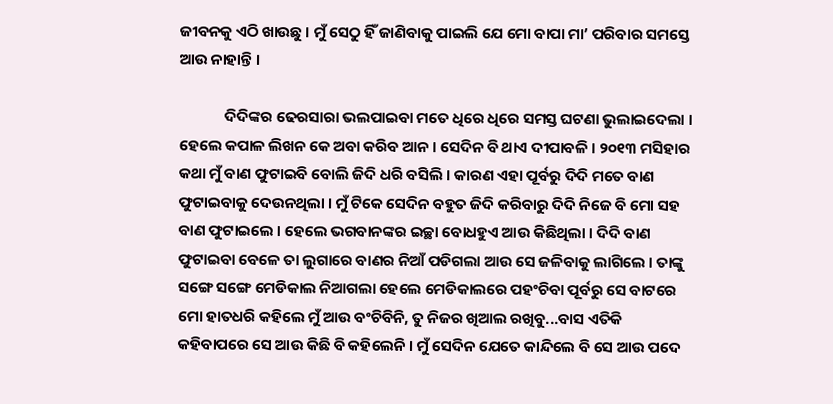ଜୀବନକୁ ଏଠି ଖାଉଛୁ । ମୁଁ ସେଠୁ ହିଁ ଜାଣିବାକୁ ପାଇଲି ଯେ ମୋ ବାପା ମା’ ପରିବାର ସମସ୍ତେ ଆଉ ନାହାନ୍ତି ।

             ଦିଦିଙ୍କର ଢେରସାରା ଭଲପାଇବା ମତେ ଧିରେ ଧିରେ ସମସ୍ତ ଘଟଣା ଭୁଲାଇଦେଲା । ହେଲେ କପାଳ ଲିଖନ କେ ଅବା କରିବ ଆନ । ସେଦିନ ବି ଥାଏ ଦୀପାବଳି । ୨୦୧୩ ମସିହାର କଥା ମୁଁ ବାଣ ଫୁଟାଇବି ବୋଲି ଜିଦି ଧରି ବସିଲି । କାରଣ ଏହା ପୂର୍ବରୁ ଦିଦି ମତେ ବାଣ ଫୁଟାଇବାକୁ ଦେଉନଥିଲା । ମୁଁ ଟିକେ ସେଦିନ ବହୁତ ଜିଦି କରିବାରୁ ଦିଦି ନିଜେ ବି ମୋ ସହ ବାଣ ଫୁଟାଇଲେ । ହେଲେ ଭଗବାନଙ୍କର ଇଚ୍ଛା ବୋଧହୁଏ ଆଉ କିଛିଥିଲା । ଦିଦି ବାଣ ଫୁଟାଇବା ବେଳେ ତା ଲୁଗାରେ ବାଣର ନିଆଁ ପଡିଗଲା ଆଉ ସେ ଜଳିବାକୁ ଲାଗିଲେ । ତାଙ୍କୁ ସଙ୍ଗେ ସଙ୍ଗେ ମେଡିକାଲ ନିଆଗଲା ହେଲେ ମେଡିକାଲରେ ପହଂଚିବା ପୂର୍ବରୁ ସେ ବାଟରେ ମୋ ହାତଧରି କହିଲେ ମୁଁ ଆଉ ବଂଚିବିନି, ତୁ ନିଜର ଖିଆଲ ରଖିବୁ...ବାସ ଏତିକି କହିବାପରେ ସେ ଆଉ କିଛି ବି କହିଲେନି । ମୁଁ ସେଦିନ ଯେତେ କାନ୍ଦିଲେ ବି ସେ ଆଉ ପଦେ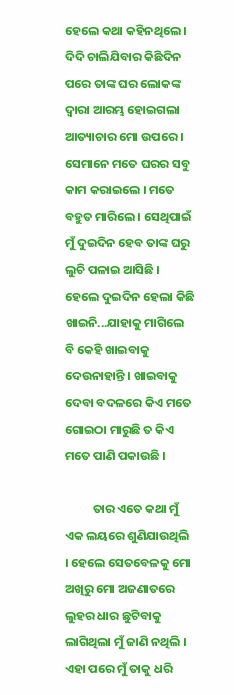ହେଲେ କଥା କହିନଥିଲେ । ଦିଦି ଚାଲିଯିବାର କିଛିଦିନ ପରେ ତାଙ୍କ ଘର ଲୋକଙ୍କ ଦ୍ୱାରା ଆରମ୍ଭ ହୋଇଗଲା ଆତ୍ୟାଚାର ମୋ ଉପରେ । ସେମାନେ ମତେ ଘରର ସବୁ କାମ କରାଇଲେ । ମତେ ବହୁତ ମାରିଲେ । ସେଥିପାଇଁ ମୁଁ ଦୁଇଦିନ ହେବ ତାଙ୍କ ଘରୁ ଲୁଚି ପଳାଇ ଆସିଛି । ହେଲେ ଦୁଇଦିନ ହେଲା କିଛି ଖାଇନି...ଯାହାକୁ ମାଗିଲେ ବି କେହି ଖାଇବାକୁ ଦେଉନାହାନ୍ତି । ଖାଇବାକୁ ଦେବା ବଦଳରେ କିଏ ମତେ ଗୋଇଠା ମାରୁଛି ତ କିଏ ମତେ ପାଣି ପକାଉଛି ।

          ତାର ଏତେ କଥା ମୁଁ ଏକ ଲୟରେ ଶୁଣିଯାଉଥିଲି । ହେଲେ ସେତବେଳକୁ ମୋ ଅଖିରୁ ମୋ ଅଜଣାତରେ ଲୁହର ଧାର ଛୁଟିବାକୁ ଲାଗିଥିଲା ମୁଁ ଜାଣି ନଥିଲି । ଏହା ପରେ ମୁଁ ତାକୁ ଧରି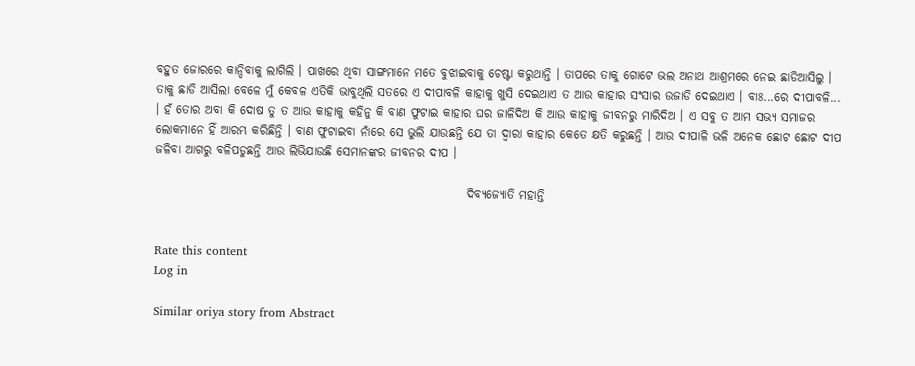ବହୁତ ଜୋରରେ କାନ୍ଦିବାକୁ ଲାଗିଲି । ପାଖରେ ଥିବା ସାଙ୍ଗମାନେ ମତେ ବୁଝାଇବାକୁ ଚେଷ୍ଟା କରୁଥାନ୍ତି । ତାପରେ ତାକୁ ଗୋଟେ ଭଲ ଅନାଥ ଆଶ୍ରମରେ ନେଇ ଛାଡିଆସିଲୁ । ତାକୁ ଛାଡି ଆସିଲା ବେଳେ ମୁଁ କେବଳ ଏତିକି ଭାବୁଥିଲି ସତରେ ଏ ଦୀପାବଳି କାହାକୁ ଖୁସି ଦେଇଥାଏ ତ ଆଉ କାହାର ସଂସାର ଉଜାଡି ଦେଇଥାଏ । ବାଃ...ରେ ଦୀପାବଳି... । ହଁ ତୋର ଅବା କି ଦୋଷ ତୁ ତ ଆଉ କାହାକୁ କହିନୁ କି ବାଣ ଫୁଟାଇ କାହାର ଘର ଜାଳିଦିଅ କି ଆଉ କାହାକୁ ଜୀବନରୁ ମାରିଦିଅ । ଏ ସବୁ ତ ଆମ ସଭ୍ୟ ସମାଜର ଲୋକମାନେ ହିଁ ଆରମ୍ଭ କରିଛିନ୍ତି । ବାଣ ଫୁଟାଇବା ନାଁରେ ସେ ଭୁଲି ଯାଉଛନ୍ତି ଯେ ତା ଦ୍ୱାରା କାହାର କେତେ କ୍ଷତି କରୁଛନ୍ତି । ଆଉ ଦୀପାଳି ଭଳି ଅନେକ ଛୋଟ ଛୋଟ ଦୀପ ଜଳିବା ଆଗରୁ ବଳିପଡୁଛନ୍ତି ଆଉ ଲିଭିଯାଉଛି ସେମାନଙ୍କର ଜୀବନର ଦୀପ ।

                                                                 ଦିବ୍ୟଜ୍ୟୋତି ମହାନ୍ତି


Rate this content
Log in

Similar oriya story from Abstract